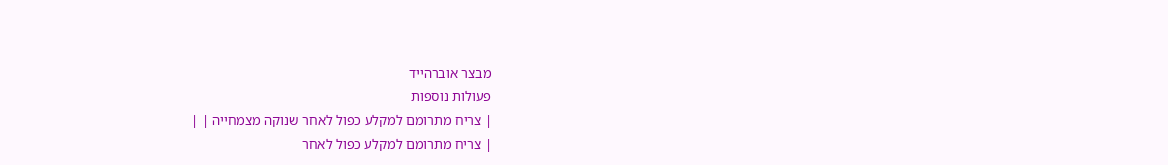מבצר אוברהייד
פעולות נוספות
| צריח מתרומם למקלע כפול לאחר שנוקה מצמחייה | |
| צריח מתרומם למקלע כפול לאחר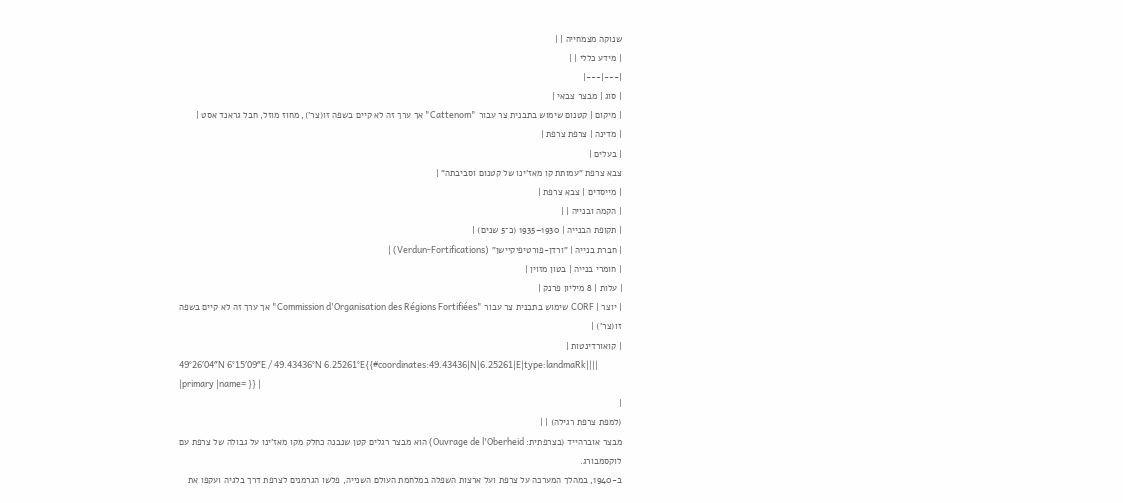שנוקה מצמחייה | |
| מידע כללי | |
|---|---|
| סוג | מבצר צבאי |
| מיקום | קטנום שימוש בתבנית צר עבור "Cattenom" אך ערך זה לא קיים בשפה זו(צר'), מחוז מוזל, חבל גראנד אסט |
| מדינה | צרפת צרפת |
| בעלים |
צבא צרפת "עמותת קו מאז'ינו של קטנום וסביבתה" |
| מייסדים | צבא צרפת |
| הקמה ובנייה | |
| תקופת הבנייה | 1930–1935 (כ־5 שנים) |
| חברת בנייה | "ורדן-פורטיפיקיישן" (Verdun-Fortifications) |
| חומרי בנייה | בטון מזוין |
| עלות | 8 מיליון פרנק |
| יוצר | CORF שימוש בתבנית צר עבור "Commission d'Organisation des Régions Fortifiées" אך ערך זה לא קיים בשפה זו(צר') |
| קואורדינטות |
49°26′04″N 6°15′09″E / 49.43436°N 6.25261°E{{#coordinates:49.43436|N|6.25261|E|type:landmaRk|||| |primary |name= }} |
|
(למפת צרפת רגילה) | |
מבצר אוברהייד (בצרפתית: Ouvrage de l'Oberheid) הוא מבצר רגלים קטן שנבנה כחלק מקו מאז'ינו על גבולה של צרפת עם לוקסמבורג.
ב-1940, במהלך המערכה על צרפת ועל ארצות השפלה במלחמת העולם השנייה, פלשו הגרמנים לצרפת דרך בלגיה ועקפו את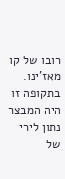רובו של קו מאז'ינו. בתקופה זו היה המבצר נתון לירי של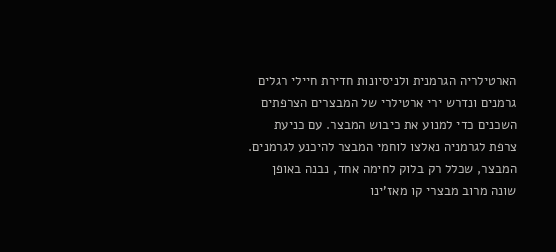הארטילריה הגרמנית ולניסיונות חדירת חיילי רגלים גרמנים ונדרש ירי ארטילרי של המבצרים הצרפתים השכנים כדי למנוע את כיבוש המבצר. עם כניעת צרפת לגרמניה נאלצו לוחמי המבצר להיכנע לגרמנים.
המבצר, שכלל רק בלוק לחימה אחד, נבנה באופן שונה מרוב מבצרי קו מאז'ינו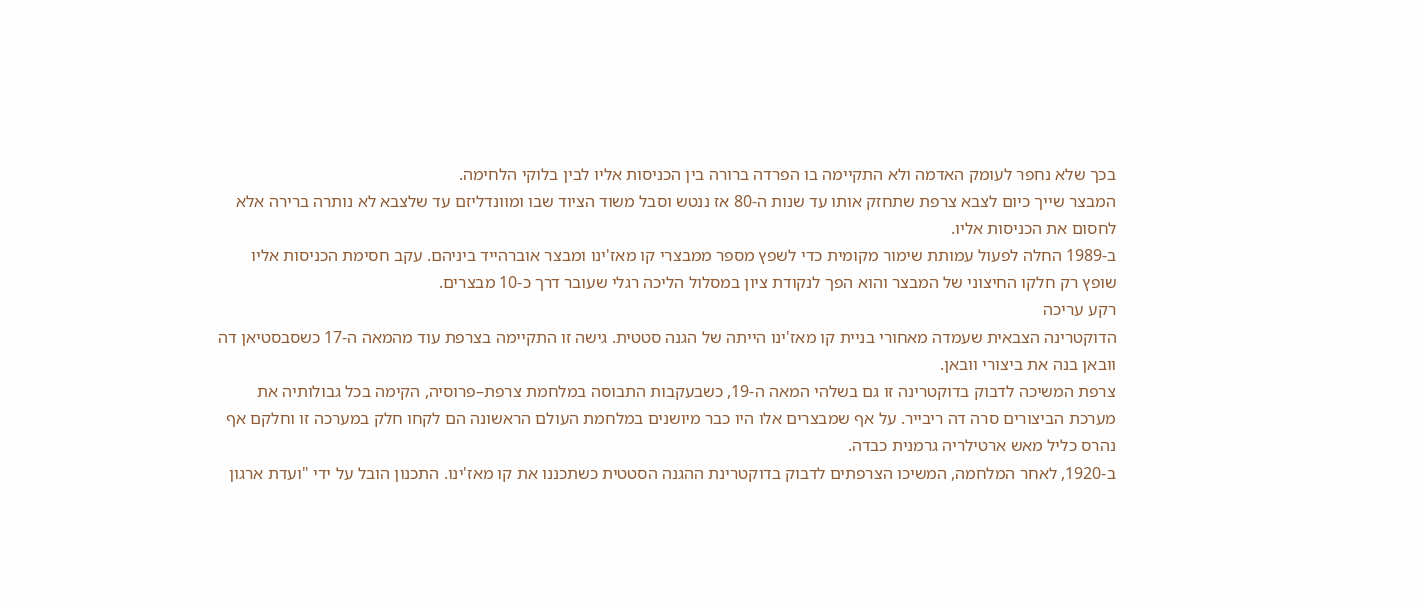בכך שלא נחפר לעומק האדמה ולא התקיימה בו הפרדה ברורה בין הכניסות אליו לבין בלוקי הלחימה.
המבצר שייך כיום לצבא צרפת שתחזק אותו עד שנות ה-80 אז ננטש וסבל משוד הציוד שבו ומוונדליזם עד שלצבא לא נותרה ברירה אלא לחסום את הכניסות אליו.
ב-1989 החלה לפעול עמותת שימור מקומית כדי לשפץ מספר ממבצרי קו מאז'ינו ומבצר אוברהייד ביניהם. עקב חסימת הכניסות אליו שופץ רק חלקו החיצוני של המבצר והוא הפך לנקודת ציון במסלול הליכה רגלי שעובר דרך כ-10 מבצרים.
רקע עריכה
הדוקטרינה הצבאית שעמדה מאחורי בניית קו מאז'ינו הייתה של הגנה סטטית. גישה זו התקיימה בצרפת עוד מהמאה ה-17 כשסבסטיאן דה וובאן בנה את ביצורי וובאן.
צרפת המשיכה לדבוק בדוקטרינה זו גם בשלהי המאה ה-19, כשבעקבות התבוסה במלחמת צרפת–פרוסיה, הקימה בכל גבולותיה את מערכת הביצורים סרה דה ריבייר. על אף שמבצרים אלו היו כבר מיושנים במלחמת העולם הראשונה הם לקחו חלק במערכה זו וחלקם אף נהרס כליל מאש ארטילריה גרמנית כבדה.
ב-1920, לאחר המלחמה, המשיכו הצרפתים לדבוק בדוקטרינת ההגנה הסטטית כשתכננו את קו מאז'ינו. התכנון הובל על ידי "ועדת ארגון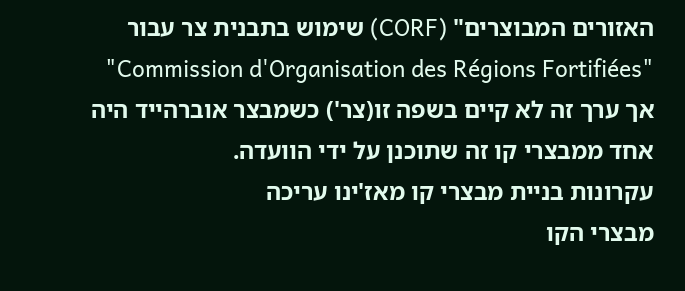האזורים המבוצרים" (CORF) שימוש בתבנית צר עבור "Commission d'Organisation des Régions Fortifiées" אך ערך זה לא קיים בשפה זו(צר') כשמבצר אוברהייד היה אחד ממבצרי קו זה שתוכנן על ידי הוועדה.
עקרונות בניית מבצרי קו מאז'ינו עריכה
מבצרי הקו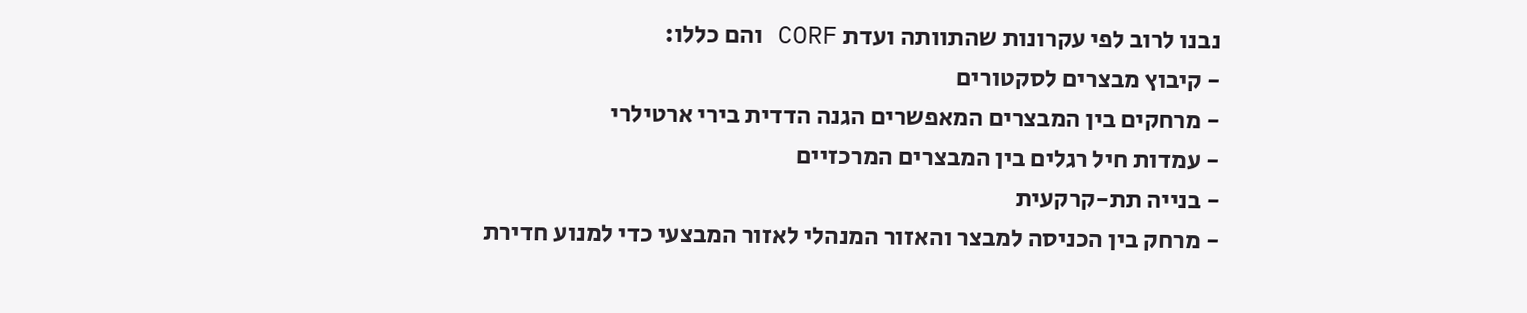נבנו לרוב לפי עקרונות שהתוותה ועדת CORF והם כללו:
- קיבוץ מבצרים לסקטורים
- מרחקים בין המבצרים המאפשרים הגנה הדדית בירי ארטילרי
- עמדות חיל רגלים בין המבצרים המרכזיים
- בנייה תת-קרקעית
- מרחק בין הכניסה למבצר והאזור המנהלי לאזור המבצעי כדי למנוע חדירת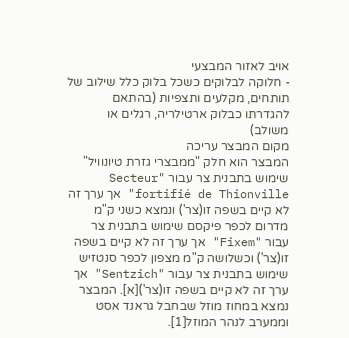אויב לאזור המבצעי
- חלוקה לבלוקים כשכל בלוק כלל שילוב של תותחים, מקלעים ותצפיות (בהתאם להגדרתו כבלוק ארטילריה, רגלים או משולב)
מקום המבצר עריכה
המבצר הוא חלק "ממבצרי גזרת טיונוויל" שימוש בתבנית צר עבור "Secteur fortifié de Thionville" אך ערך זה לא קיים בשפה זו(צר') ונמצא כשני ק"מ מדרום לכפר פיקסם שימוש בתבנית צר עבור "Fixem" אך ערך זה לא קיים בשפה זו(צר') וכשלושה ק"מ מצפון לכפר סנטזיש שימוש בתבנית צר עבור "Sentzich" אך ערך זה לא קיים בשפה זו(צר')[א]. המבצר נמצא במחוז מוזל שבחבל גראנד אסט וממערב לנהר המוזל[1].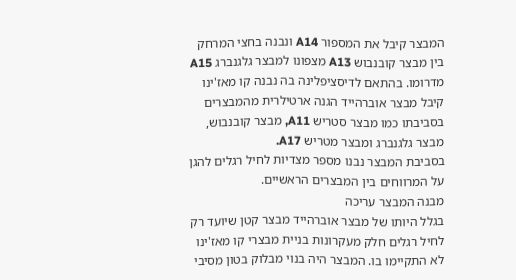המבצר קיבל את המספור A14 ונבנה בחצי המרחק בין מבצר קובנבוש A13 מצפונו למבצר גלגנברג A15 מדרומו. בהתאם לדיסציפלינה בה נבנה קו מאז'ינו קיבל מבצר אוברהייד הגנה ארטילרית מהמבצרים בסביבתו כמו מבצר סטריש A11, מבצר קובנבוש, מבצר גלגנברג ומבצר מטריש A17.
בסביבת המבצר נבנו מספר מצדיות לחיל רגלים להגן על המרווחים בין המבצרים הראשיים.
מבנה המבצר עריכה
בגלל היותו של מבצר אוברהייד מבצר קטן שיועד רק לחיל רגלים חלק מעקרונות בניית מבצרי קו מאז'ינו לא התקיימו בו. המבצר היה בנוי מבלוק בטון מסיבי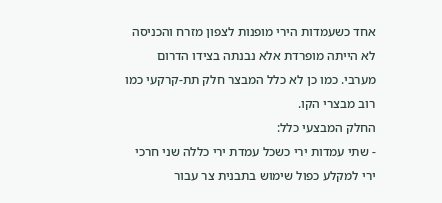אחד כשעמדות הירי מופנות לצפון מזרח והכניסה לא הייתה מופרדת אלא נבנתה בצידו הדרום מערבי. כמו כן לא כלל המבצר חלק תת-קרקעי כמו רוב מבצרי הקו.
החלק המבצעי כלל:
- שתי עמדות ירי כשכל עמדת ירי כללה שני חרכי ירי למקלע כפול שימוש בתבנית צר עבור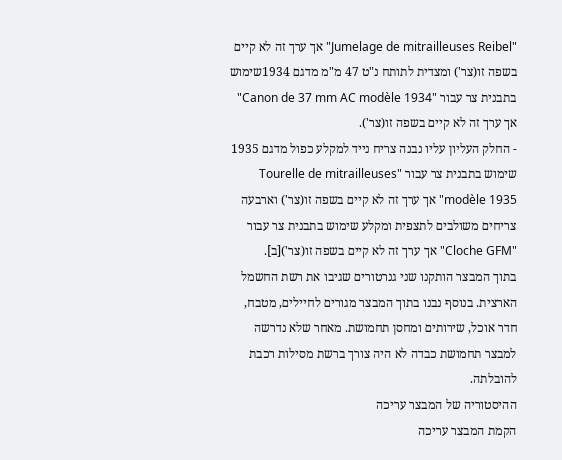"Jumelage de mitrailleuses Reibel" אך ערך זה לא קיים בשפה זו(צר') ומצדית לתותח נ"ט 47 מ"מ מדגם 1934שימוש בתבנית צר עבור "Canon de 37 mm AC modèle 1934" אך ערך זה לא קיים בשפה זו(צר').
- החלק העליון עליו נבנה צריח נייד למקלע כפול מדגם 1935 שימוש בתבנית צר עבור "Tourelle de mitrailleuses modèle 1935" אך ערך זה לא קיים בשפה זו(צר') וארבעה צריחים משולבים לתצפית ומקלע שימוש בתבנית צר עבור "Cloche GFM" אך ערך זה לא קיים בשפה זו(צר')[ב].
בתוך המבצר הותקנו שני גנרטורים שגיבו את רשת החשמל הארצית. בנוסף נבנו בתוך המבצר מגורים לחיילים, מטבח, חדר אוכל, שירותים ומחסן תחמושת. מאחר שלא נדרשה למבצר תחמושת כבדה לא היה צורך ברשת מסילות רכבת להובלתה.
ההיסטוריה של המבצר עריכה
הקמת המבצר עריכה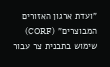"ועדת ארגון האזורים המבוצרים" (CORF) שימוש בתבנית צר עבור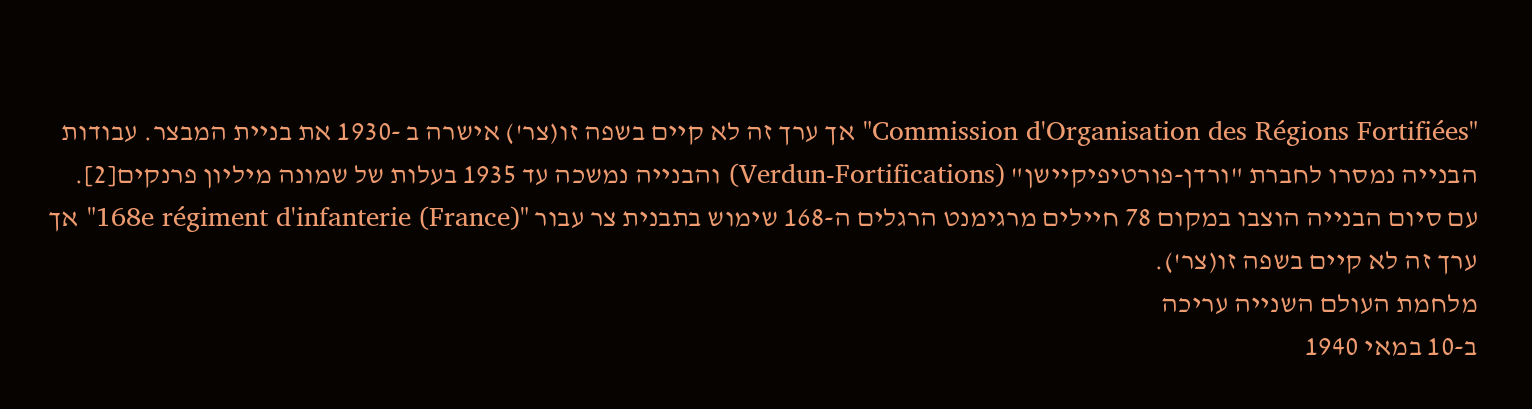"Commission d'Organisation des Régions Fortifiées" אך ערך זה לא קיים בשפה זו(צר') אישרה ב -1930 את בניית המבצר. עבודות הבנייה נמסרו לחברת "ורדן-פורטיפיקיישן" (Verdun-Fortifications) והבנייה נמשכה עד 1935 בעלות של שמונה מיליון פרנקים[2].
עם סיום הבנייה הוצבו במקום 78 חיילים מרגימנט הרגלים ה-168 שימוש בתבנית צר עבור "168e régiment d'infanterie (France)" אך ערך זה לא קיים בשפה זו(צר').
מלחמת העולם השנייה עריכה
ב-10 במאי 1940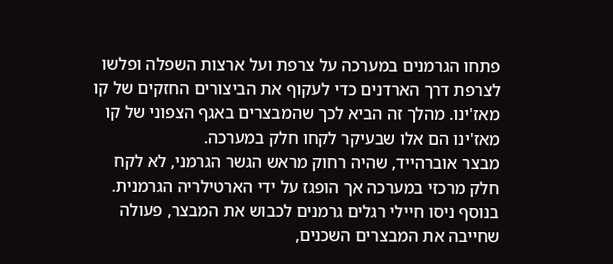פתחו הגרמנים במערכה על צרפת ועל ארצות השפלה ופלשו לצרפת דרך הארדנים כדי לעקוף את הביצורים החזקים של קו מאז'ינו. מהלך זה הביא לכך שהמבצרים באגף הצפוני של קו מאז'ינו הם אלו שבעיקר לקחו חלק במערכה.
מבצר אוברהייד, שהיה רחוק מראש הגשר הגרמני, לא לקח חלק מרכזי במערכה אך הופגז על ידי הארטילריה הגרמנית. בנוסף ניסו חיילי רגלים גרמנים לכבוש את המבצר, פעולה שחייבה את המבצרים השכנים,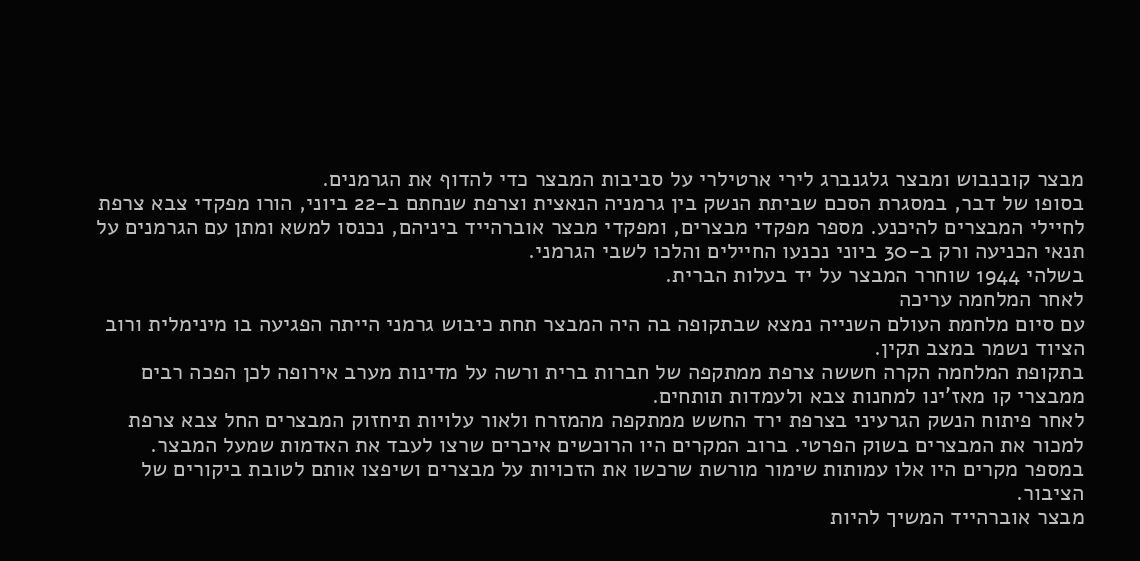מבצר קובנבוש ומבצר גלגנברג לירי ארטילרי על סביבות המבצר כדי להדוף את הגרמנים.
בסופו של דבר, במסגרת הסכם שביתת הנשק בין גרמניה הנאצית וצרפת שנחתם ב-22 ביוני, הורו מפקדי צבא צרפת לחיילי המבצרים להיכנע. מספר מפקדי מבצרים, ומפקדי מבצר אוברהייד ביניהם, נכנסו למשא ומתן עם הגרמנים על תנאי הכניעה ורק ב-30 ביוני נכנעו החיילים והלכו לשבי הגרמני.
בשלהי 1944 שוחרר המבצר על יד בעלות הברית.
לאחר המלחמה עריכה
עם סיום מלחמת העולם השנייה נמצא שבתקופה בה היה המבצר תחת כיבוש גרמני הייתה הפגיעה בו מינימלית ורוב הציוד נשמר במצב תקין.
בתקופת המלחמה הקרה חששה צרפת ממתקפה של חברות ברית ורשה על מדינות מערב אירופה לכן הפכה רבים ממבצרי קו מאז'ינו למחנות צבא ולעמדות תותחים.
לאחר פיתוח הנשק הגרעיני בצרפת ירד החשש ממתקפה מהמזרח ולאור עלויות תיחזוק המבצרים החל צבא צרפת למכור את המבצרים בשוק הפרטי. ברוב המקרים היו הרוכשים איכרים שרצו לעבד את האדמות שמעל המבצר. במספר מקרים היו אלו עמותות שימור מורשת שרכשו את הזכויות על מבצרים ושיפצו אותם לטובת ביקורים של הציבור.
מבצר אוברהייד המשיך להיות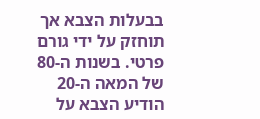בבעלות הצבא אך תוחזק על ידי גורם פרטי. בשנות ה-80 של המאה ה-20 הודיע הצבא על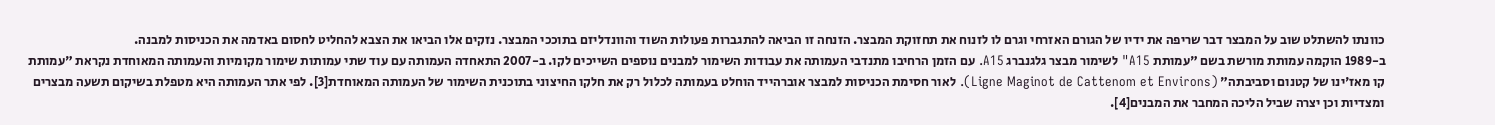כוונתו להשתלט שוב על המבצר דבר שריפה את ידיו של הגורם האזרחי וגרם לו לזנוח את תחזוקת המבצר. הזנחה זו הביאה להתגברות פעולות השוד והוונדליזם בתוככי המבצר. נזקים אלו הביאו את הצבא להחליט לחסום באדמה את הכניסות למבנה.
ב-1989 הוקמה עמותת מורשת בשם "עמותת A15" לשימור מבצר גלגנברג A15. עם הזמן הרחיבו מתנדבי העמותה את עבודות השימור למבנים נוספים השייכים לקו. ב-2007 התאחדה העמותה עם עוד שתי עמותות שימור מקומיות והעמותה המאוחדת נקראת "עמותת קו מאז'ינו של קטנום וסביבתה" (Ligne Maginot de Cattenom et Environs). לאור חסימת הכניסות למבצר אוברהייד הוחלט בעמותה לכלול רק את חלקו החיצוני בתוכנית השימור של העמותה המאוחדת[3]. לפי אתר העמותה היא מטפלת בשיקום תשעה מבצרים ומצדיות וכן יצרה שביל הליכה המחבר את המבנים[4].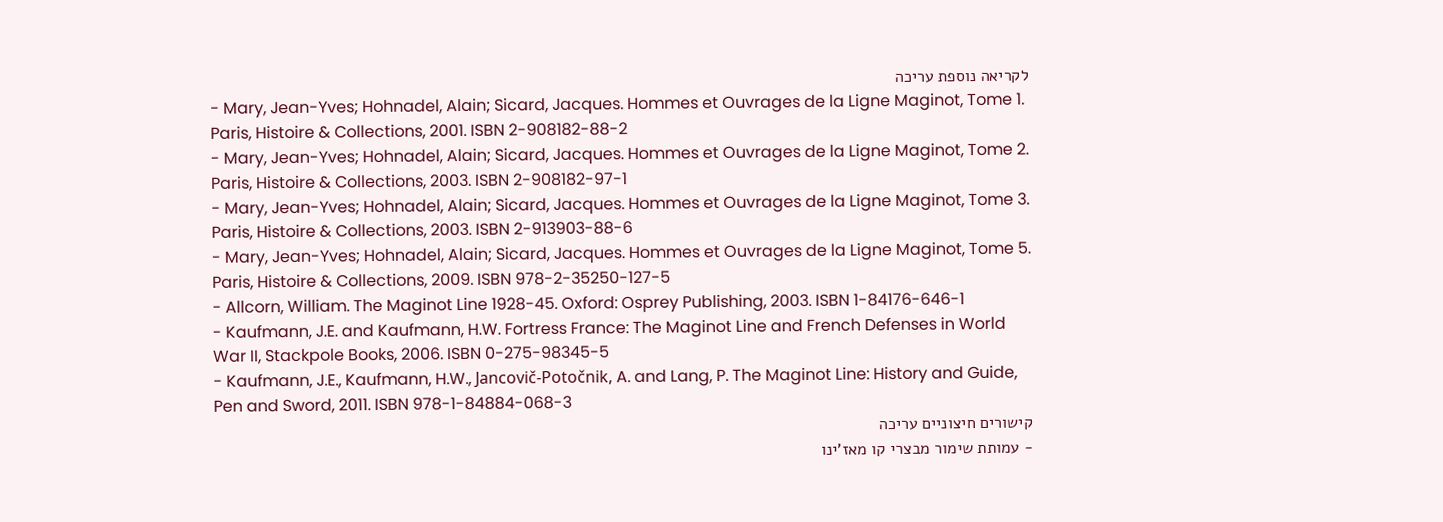לקריאה נוספת עריכה
- Mary, Jean-Yves; Hohnadel, Alain; Sicard, Jacques. Hommes et Ouvrages de la Ligne Maginot, Tome 1. Paris, Histoire & Collections, 2001. ISBN 2-908182-88-2
- Mary, Jean-Yves; Hohnadel, Alain; Sicard, Jacques. Hommes et Ouvrages de la Ligne Maginot, Tome 2. Paris, Histoire & Collections, 2003. ISBN 2-908182-97-1
- Mary, Jean-Yves; Hohnadel, Alain; Sicard, Jacques. Hommes et Ouvrages de la Ligne Maginot, Tome 3. Paris, Histoire & Collections, 2003. ISBN 2-913903-88-6
- Mary, Jean-Yves; Hohnadel, Alain; Sicard, Jacques. Hommes et Ouvrages de la Ligne Maginot, Tome 5. Paris, Histoire & Collections, 2009. ISBN 978-2-35250-127-5
- Allcorn, William. The Maginot Line 1928-45. Oxford: Osprey Publishing, 2003. ISBN 1-84176-646-1
- Kaufmann, J.E. and Kaufmann, H.W. Fortress France: The Maginot Line and French Defenses in World War II, Stackpole Books, 2006. ISBN 0-275-98345-5
- Kaufmann, J.E., Kaufmann, H.W., Jancovič-Potočnik, A. and Lang, P. The Maginot Line: History and Guide, Pen and Sword, 2011. ISBN 978-1-84884-068-3
קישורים חיצוניים עריכה
- עמותת שימור מבצרי קו מאז'ינו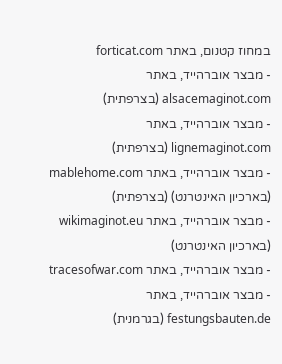במחוז קטנום, באתר forticat.com
- מבצר אוברהייד, באתר alsacemaginot.com (בצרפתית)
- מבצר אוברהייד, באתר lignemaginot.com (בצרפתית)
- מבצר אוברהייד, באתר mablehome.com (בארכיון האינטרנט) (בצרפתית)
- מבצר אוברהייד, באתר wikimaginot.eu (בארכיון האינטרנט)
- מבצר אוברהייד, באתר tracesofwar.com
- מבצר אוברהייד, באתר festungsbauten.de (בגרמנית)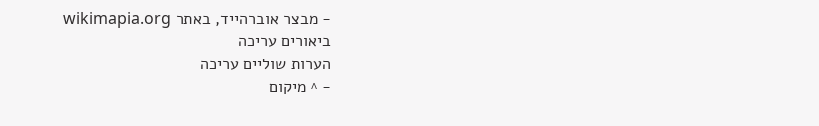- מבצר אוברהייד, באתר wikimapia.org
ביאורים עריכה
הערות שוליים עריכה
- ^ מיקום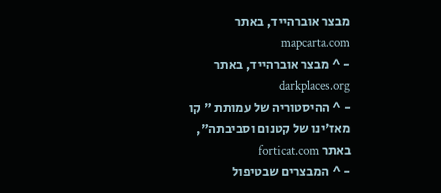מבצר אוברהייד, באתר mapcarta.com
- ^ מבצר אוברהייד, באתר darkplaces.org
- ^ ההיסטוריה של עמותת " קו מאז'ינו של קטנום וסביבתה", באתר forticat.com
- ^ המבצרים שבטיפול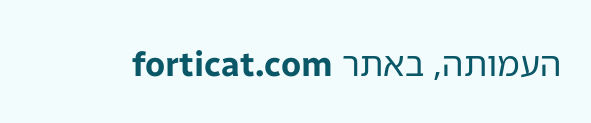העמותה, באתר forticat.com